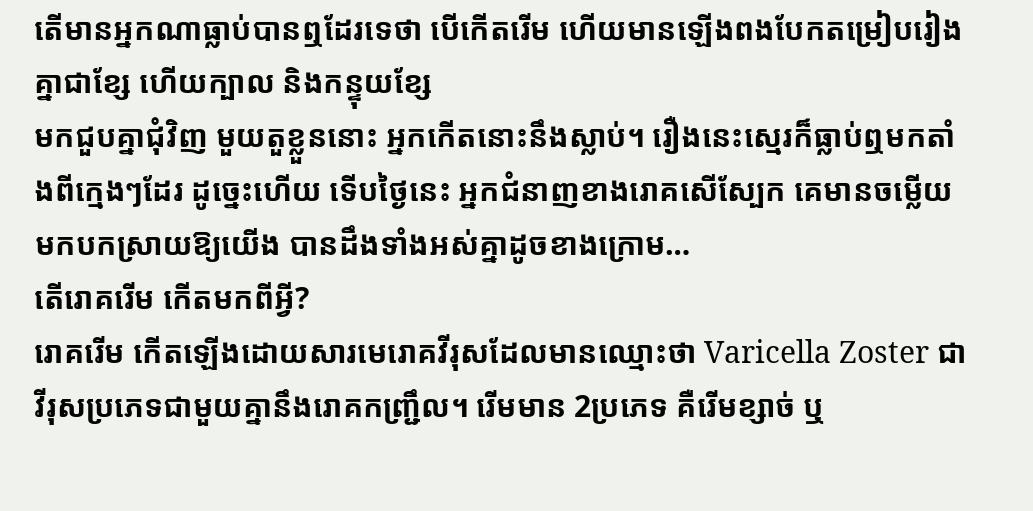តើមានអ្នកណាធ្លាប់បានឮដែរទេថា បើកើតរើម ហើយមានឡើងពងបែកតម្រៀបរៀងគ្នាជាខ្សែ ហើយក្បាល និងកន្ទុយខ្សែ
មកជួបគ្នាជុំវិញ មួយតួខ្លួននោះ អ្នកកើតនោះនឹងស្លាប់។ រឿងនេះស្មេរក៏ធ្លាប់ឮមកតាំងពីក្មេងៗដែរ ដូច្នេះហើយ ទើបថ្ងៃនេះ អ្នកជំនាញខាងរោគសើស្បែក គេមានចម្លើយមកបកស្រាយឱ្យយើង បានដឹងទាំងអស់គ្នាដូចខាងក្រោម…
តើរោគរើម កើតមកពីអ្វី?
រោគរើម កើតឡើងដោយសារមេរោគវីរុសដែលមានឈ្មោះថា Varicella Zoster ជាវីរុសប្រភេទជាមួយគ្នានឹងរោគកញ្រ្ជឹល។ រើមមាន 2ប្រភេទ គឺរើមខ្សាច់ ឬ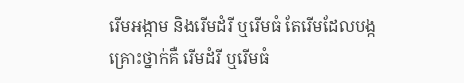រើមអង្កាម និងរើមដំរី ឬរើមធំ តែរើមដែលបង្កគ្រោះថ្នាក់គឺ រើមដំរី ឬរើមធំ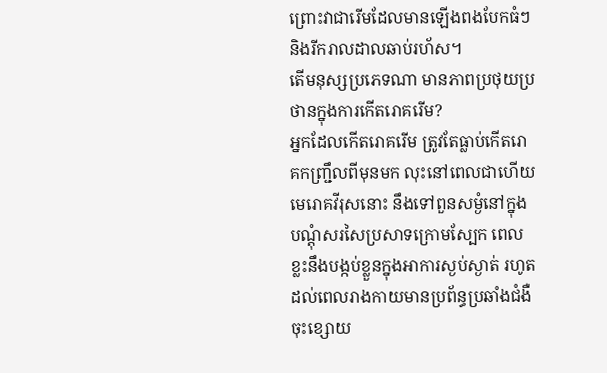ព្រោះវាជារើមដែលមានឡើងពងបែកធំៗ និងរីករាលដាលឆាប់រហ័ស។
តើមនុស្សប្រភេទណា មានភាពប្រថុយប្រថានក្នុងការកើតរោគរើម?
អ្នកដែលកើតរោគរើម ត្រូវតែធ្លាប់កើតរោគកញ្រ្ជឹលពីមុនមក លុះនៅពេលជាហើយ មេរោគវីរុសនោះ នឹងទៅពួនសម្ងំនៅក្នុងបណ្តុំសរសៃប្រសាទក្រោមស្បែក ពេលខ្លះនឹងបង្កប់ខ្លួនក្នុងអាការស្ងប់ស្ងាត់ រហូតដល់ពេលរាងកាយមានប្រព័ន្ធប្រឆាំងជំងឺចុះខ្សោយ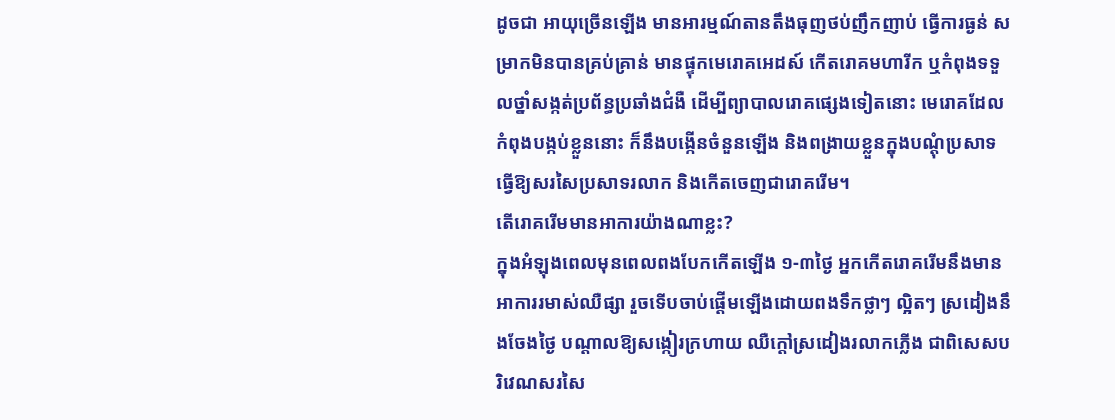ដូចជា អាយុច្រើនឡើង មានអារម្មណ៍តានតឹងធុញថប់ញឹកញាប់ ធ្វើការធ្ងន់ សម្រាកមិនបានគ្រប់គ្រាន់ មានផ្ទុកមេរោគអេដស៍ កើតរោគមហារីក ឬកំពុងទទួលថ្នាំសង្កត់ប្រព័ន្ធប្រឆាំងជំងឺ ដើម្បីព្យាបាលរោគផ្សេងទៀតនោះ មេរោគដែលកំពុងបង្កប់ខ្លួននោះ ក៏នឹងបង្កើនចំនួនឡើង និងពង្រាយខ្លួនក្នុងបណ្តុំប្រសាទ ធ្វើឱ្យសរសៃប្រសាទរលាក និងកើតចេញជារោគរើម។
តើរោគរើមមានអាការយ៉ាងណាខ្លះ?
ក្នុងអំឡុងពេលមុនពេលពងបែកកើតឡើង ១-៣ថ្ងៃ អ្នកកើតរោគរើមនឹងមានអាការរមាស់ឈឺផ្សា រួចទើបចាប់ផ្តើមឡើងដោយពងទឹកថ្លាៗ ល្អិតៗ ស្រដៀងនឹងចែងថ្ងៃ បណ្តាលឱ្យសង្កៀរក្រហាយ ឈឺក្តៅស្រដៀងរលាកភ្លើង ជាពិសេសបរិវេណសរសៃ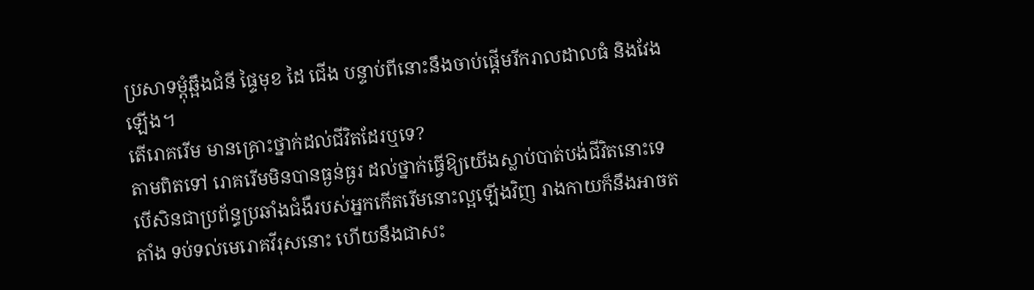ប្រសាទម្តុំឆ្អឹងជំនី ផ្ទៃមុខ ដៃ ជើង បន្ទាប់ពីនោះនឹងចាប់ផ្តើមរីករាលដាលធំ និងវែងឡើង។
តើរោគរើម មានគ្រោះថ្នាក់ដល់ជីវិតដែរឬទេ?
តាមពិតទៅ រោគរើមមិនបានធ្ងន់ធ្ងរ ដល់ថ្នាក់ធ្វើឱ្យយើងស្លាប់បាត់បង់ជីវិតនោះទេ បើសិនជាប្រព័ន្ធប្រឆាំងជំងឺរបស់អ្នកកើតរើមនោះល្អឡើងវិញ រាងកាយក៏នឹងអាចតតាំង ទប់ទល់មេរោគវីរុសនោះ ហើយនឹងជាសះ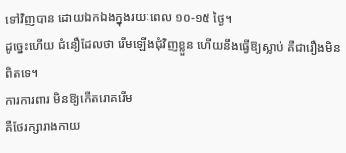ទៅវិញបាន ដោយឯកឯងក្នុងរយៈពេល ១០-១៥ ថ្ងៃ។
ដូច្នេះហើយ ជំនឿដែលថា រើមឡើងជុំវិញខ្លួន ហើយនឹងធ្វើឱ្យស្លាប់ គឺជារឿងមិនពិតទេ។
ការការពារ មិនឱ្យកើតរោគរើម
គឺថែរក្សារាងកាយ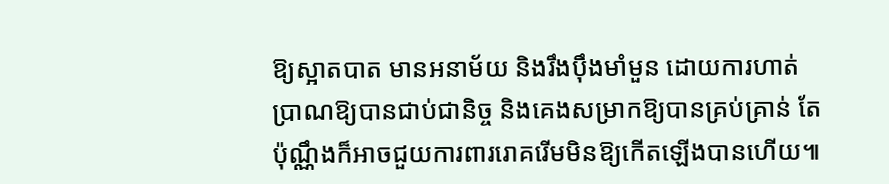ឱ្យស្អាតបាត មានអនាម័យ និងរឹងប៉ឹងមាំមួន ដោយការហាត់ប្រាណឱ្យបានជាប់ជានិច្ច និងគេងសម្រាកឱ្យបានគ្រប់គ្រាន់ តែប៉ុណ្ណឹងក៏អាចជួយការពាររោគរើមមិនឱ្យកើតឡើងបានហើយ៕